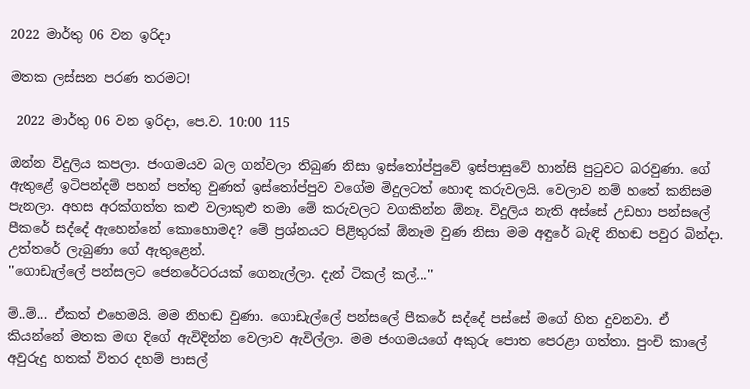2022 මාර්තු 06 වන ඉරිදා

මතක ලස්සන පරණ තරමට!

 2022 මාර්තු 06 වන ඉරිදා, පෙ.ව. 10:00 115

ඔන්න විදුලිය කපලා. ජංගමයව බල ගන්වලා තිබුණ නිසා ඉස්තෝප්පුවේ ඉස්පාසුවේ හාන්සි පුටුවට බරවුණා. ගේ ඇතුළේ ඉටිපන්දම් පහන් පත්තු වුණත් ඉස්තෝප්පුව වගේම මිදුලටත් හොඳ කරුවලයි. වෙලාව නම් හතේ කනිසම පැනලා. අහස අරක්ගත්ත කළු වලාකුළු තමා මේ කරුවලට වගකින්න ඕනෑ. විදුලිය නැති අස්සේ උඩහා පන්සලේ පීකරේ සද්දේ ඇහෙන්නේ කොහොමද? මේ ප්‍රශ්නයට පිළිතුරක් ඕනෑම වුණ නිසා මම අඳුරේ බැඳි නිහඬ පවුර බින්දා. උත්තරේ ලැබුණා ගේ ඇතුළෙන්.
''ගොඩැල්ලේ පන්සලට ජෙනරේටරයක් ගෙනැල්ලා. දැන් ටිකල් කල්...''

ම්..ම්... ඒකත් එහෙමයි. මම නිහඬ වුණා. ගොඩැල්ලේ පන්සලේ පීකරේ සද්දේ පස්සේ මගේ හිත දුවනවා. ඒ කියන්නේ මතක මඟ දිගේ ඇවිදින්න වෙලාව ඇවිල්ලා. මම ජංගමයගේ අකුරු පොත පෙරළා ගත්තා. පුංචි කාලේ අවුරුදු හතක් විතර දහම් පාසල්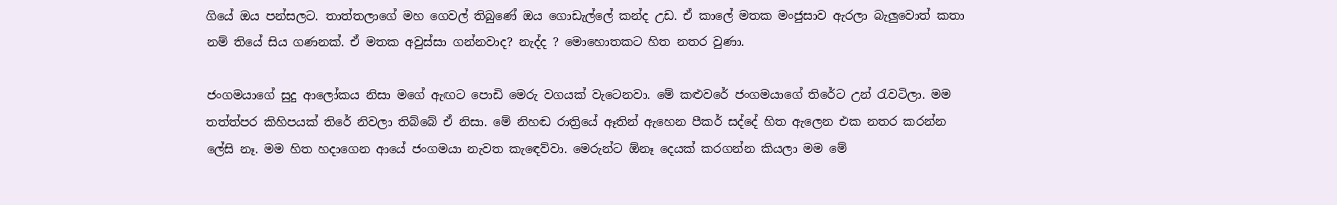ගියේ ඔය පන්සලට. තාත්තලාගේ මහ ගෙවල් තිබුණේ ඔය ගොඩැල්ලේ කන්ද උඩ. ඒ කාලේ මතක මංජුසාව ඇරලා බැලුවොත් කතා නම් තියේ සිය ගණනක්. ඒ මතක අවුස්සා ගන්නවාද? නැද්ද ? මොහොතකට හිත නතර වුණා.

ජංගමයාගේ සුදු ආලෝකය නිසා මගේ ඇඟට පොඩි මෙරු වගයක් වැටෙනවා. මේ කළුවරේ ජංගමයාගේ තිරේට උන් රැවටිලා. මම තත්ත්පර කිහිපයක් තිරේ නිවලා තිබ්බේ ඒ නිසා. මේ නිහඬ රාත්‍රියේ ඈතින් ඇහෙන පීකර් සද්දේ හිත ඇලෙන එක නතර කරන්න ලේසි නෑ. මම හිත හදාගෙන ආයේ ජංගමයා නැවත කැඳෙව්වා. මෙරුන්ට ඕනෑ දෙයක් කරගන්න කියලා මම මේ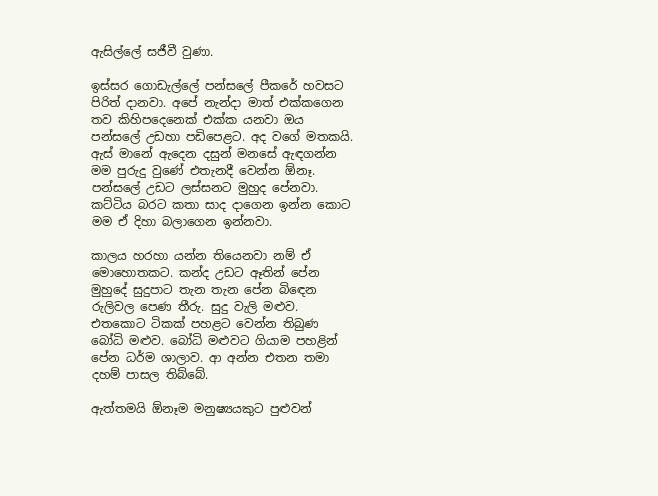ඇසිල්ලේ සජීවී වුණා.

ඉස්සර ගොඩැල්ලේ පන්සලේ පීකරේ හවසට පිරිත් දානවා. අපේ නැන්දා මාත් එක්කගෙන තව කිහිපදෙනෙක් එක්ක යනවා ඔය පන්සලේ උඩහා පඩිපෙළට. අද වගේ මතකයි. ඇස් මානේ ඇදෙන දසුන් මනසේ ඇඳගන්න මම පුරුදු වුණේ එතැනදී වෙන්න ඕනෑ. පන්සලේ උඩට ලස්සනට මුහුද පේනවා. කට්ටිය බරට කතා සාද දාගෙන ඉන්න කොට මම ඒ දිහා බලාගෙන ඉන්නවා.

කාලය හරහා යන්න තියෙනවා නම් ඒ මොහොතකට. කන්ද උඩට ඈතින් පේන මුහුදේ සුදුපාට තැන තැන පේන බිඳෙන රුලිවල පෙණ තීරු. සුදු වැලි මළුව. එතකොට ටිකක් පහළට වෙන්න තිබුණ බෝධි මළුව. බෝධි මළුවට ගියාම පහළින් පේන ධර්ම ශාලාව. ආ අන්න එතන තමා දහම් පාසල තිබ්බේ.

ඇත්තමයි ඕනෑම මනුෂ්‍යයකුට පුළුවන්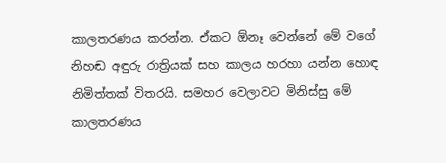කාලතරණය කරන්න. ඒකට ඕනෑ වෙන්නේ මේ වගේ නිහඬ අඳුරු රාත්‍රියක් සහ කාලය හරහා යන්න හොඳ නිමිත්තක් විතරයි. සමහර වෙලාවට මිනිස්සු මේ කාලතරණය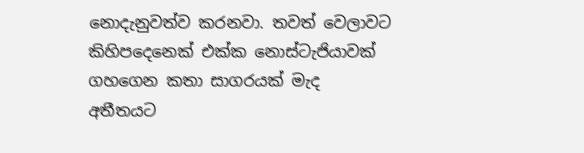නොදැනුවත්ව කරනවා. තවත් වෙලාවට කිහිපදෙනෙක් එක්ක නොස්ටැජියාවක් ගහගෙන කතා සාගරයක් මැද අතීතයට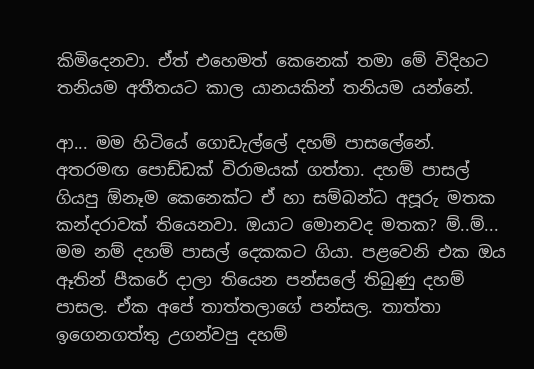කිමිදෙනවා. ඒත් එහෙමත් කෙනෙක් තමා මේ විදිහට තනියම අතීතයට කාල යානයකින් තනියම යන්නේ.

ආ... මම හිටියේ ගොඩැල්ලේ දහම් පාසලේනේ. අතරමඟ පොඩ්ඩක් විරාමයක් ගත්තා. දහම් පාසල් ගියපු ඕනෑම කෙනෙක්ට ඒ හා සම්බන්ධ අපූරු මතක කන්දරාවක් තියෙනවා. ඔයාට මොනවද මතක? ම්..ම්... මම නම් දහම් පාසල් දෙකකට ගියා. පළවෙනි එක ඔය ඈතින් පීකරේ දාලා තියෙන පන්සලේ තිබුණු දහම් පාසල. ඒක අපේ තාත්තලාගේ පන්සල. තාත්තා ඉගෙනගත්තු උගන්වපු දහම්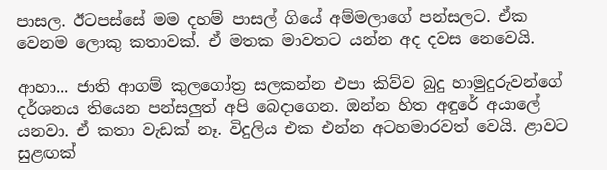පාසල. ඊටපස්සේ මම දහම් පාසල් ගියේ අම්මලාගේ පන්සලට. ඒක වෙනම ලොකු කතාවක්. ඒ මතක මාවතට යන්න අද දවස නෙවෙයි.

ආහා... ජාති ආගම් කුලගෝත්‍ර සලකන්න එපා කිව්ව බුදු හාමුදුරුවන්ගේ දර්ශනය තියෙන පන්සලුත් අපි බෙදාගෙන. ඔන්න හිත අඳුරේ අයාලේ යනවා. ඒ කතා වැඩක් නෑ. විදුලිය එක එන්න අටහමාරවත් වෙයි. ළාවට සුළඟක්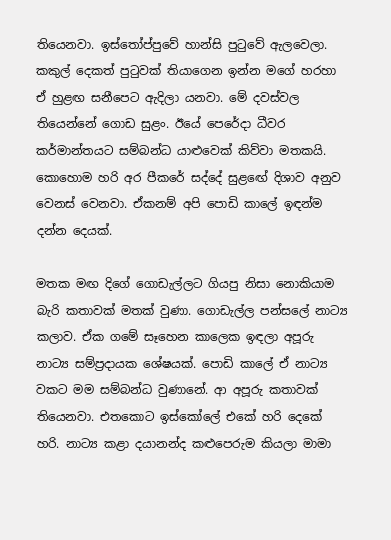තියෙනවා. ඉස්තෝප්පුවේ හාන්සි පුටුවේ ඇලවෙලා. කකුල් දෙකත් පුටුවක් තියාගෙන ඉන්න මගේ හරහා ඒ හුළඟ සනීපෙට ඇදිලා යනවා. මේ දවස්වල තියෙන්නේ ගොඩ සුළං. ඊයේ පෙරේදා ධීවර කර්මාන්තයට සම්බන්ධ යාළුවෙක් කිව්වා මතකයි. කොහොම හරි අර පීකරේ සද්දේ සුළඟේ දිශාව අනුව වෙනස් වෙනවා. ඒකනම් අපි පොඩි කාලේ ඉඳන්ම දන්න දෙයක්.

මතක මඟ දිගේ ගොඩැල්ලට ගියපු නිසා නොකියාම බැරි කතාවක් මතක් වුණා. ගොඩැල්ල පන්සලේ නාට්‍ය කලාව. ඒක ගමේ සෑහෙන කාලෙක ඉඳලා අපූරු නාට්‍ය සම්ප්‍රදායක ශේෂයක්. පොඩි කාලේ ඒ නාට්‍ය වකට මම සම්බන්ධ වුණානේ. ආ අපූරු කතාවක් තියෙනවා. එතකොට ඉස්කෝලේ එකේ හරි දෙකේ හරි. නාට්‍ය කළා දයානන්ද කළුපෙරුම කියලා මාමා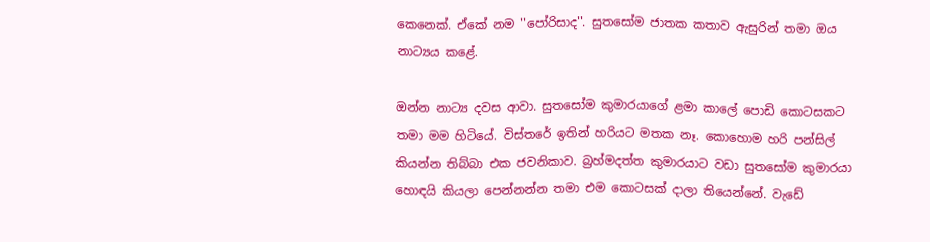කෙනෙක්. ඒකේ නම ''පෝරිසාද''. සුතසෝම ජාතක කතාව ඇසුරින් තමා ඔය නාට්‍යය කළේ.

ඔන්න නාට්‍ය දවස ආවා. සුතසෝම කුමාරයාගේ ළමා කාලේ පොඩි කොටසකට තමා මම හිටියේ. විස්තරේ ඉතින් හරියට මතක නෑ. කොහොම හරි පන්සිල් කියන්න තිබ්බා එක ජවනිකාව. බ්‍රහ්මදත්ත කුමාරයාට වඩා සුතසෝම කුමාරයා හොඳයි කියලා පෙන්නන්න තමා එම කොටසක් දාලා තියෙන්නේ. වැඩේ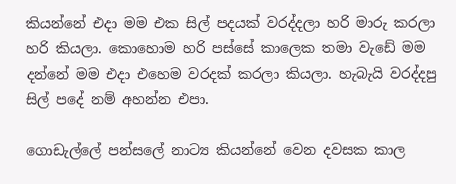කියන්නේ එදා මම එක සිල් පදයක් වරද්දලා හරි මාරු කරලා හරි කියලා. කොහොම හරි පස්සේ කාලෙක තමා වැඩේ මම දන්නේ මම එදා එහෙම වරදක් කරලා කියලා. හැබැයි වරද්දපු සිල් පදේ නම් අහන්න එපා.

ගොඩැල්ලේ පන්සලේ නාට්‍ය කියන්නේ වෙන දවසක කාල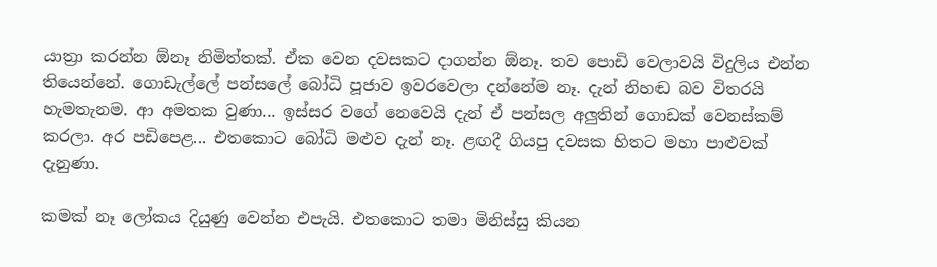යාත්‍රා කරන්න ඕනෑ නිමිත්තක්. ඒක වෙන දවසකට දාගන්න ඕනෑ. තව පොඩි වෙලාවයි විදුලිය එන්න තියෙන්නේ. ගොඩැල්ලේ පන්සලේ බෝධි පූජාව ඉවරවෙලා දන්නේම නෑ. දැන් නිහඬ බව විතරයි හැමතැනම. ආ අමතක වුණා... ඉස්සර වගේ නෙවෙයි දැන් ඒ පන්සල අලුතින් ගොඩක් වෙනස්කම් කරලා. අර පඩිපෙළ... එතකොට බෝධි මළුව දැන් නෑ. ළඟදී ගියපු දවසක හිතට මහා පාළුවක් දැනුණා.

කමක් නෑ ලෝකය දියුණු වෙන්න එපැයි. එතකොට තමා මිනිස්සු කියන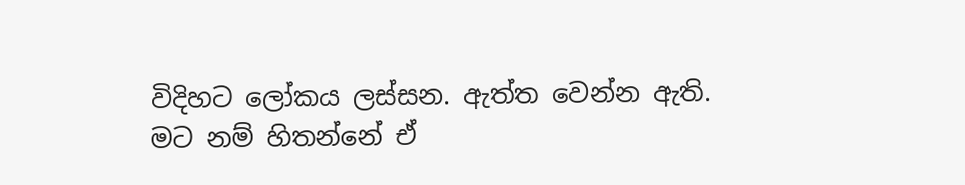විදිහට ලෝකය ලස්සන. ඇත්ත වෙන්න ඇති. මට නම් හිතන්නේ ඒ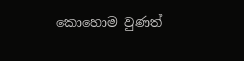කොහොම වුණත්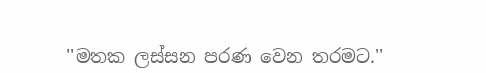''මතක ලස්සන පරණ වෙන තරමට.''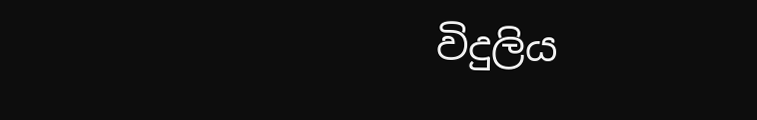විදුලිය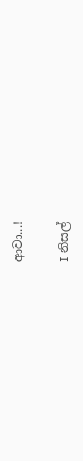ආවා...!

I නිසල්